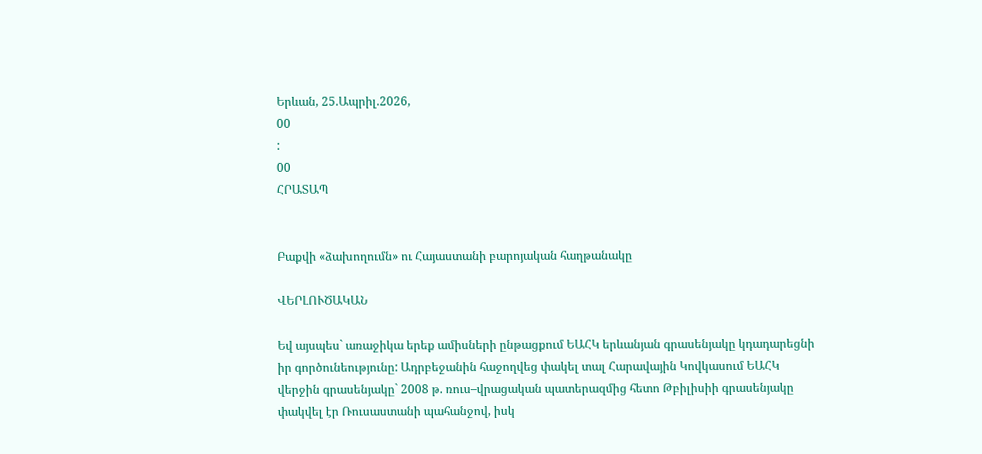Երևան, 25.Ապրիլ.2026,
00
:
00
ՀՐԱՏԱՊ


Բաքվի «ձախողումն» ու Հայաստանի բարոյական հաղթանակը

ՎԵՐԼՈՒԾԱԿԱՆ

Եվ այսպես` առաջիկա երեք ամիսների ընթացքում ԵԱՀԿ երևանյան գրասենյակը կդադարեցնի իր գործունեությունը: Ադրբեջանին հաջողվեց փակել տալ Հարավային Կովկասում ԵԱՀԿ վերջին գրասենյակը` 2008 թ. ռուս–վրացական պատերազմից հետո Թբիլիսիի գրասենյակը փակվել էր Ռուսաստանի պահանջով, իսկ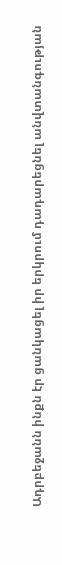Ադրբեջանն ինքն էր ցանկացել իր երկրում դադարեցնել անվտանգության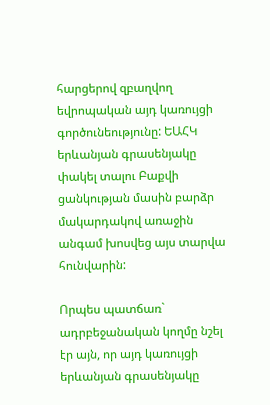հարցերով զբաղվող եվրոպական այդ կառույցի գործունեությունը: ԵԱՀԿ երևանյան գրասենյակը փակել տալու Բաքվի ցանկության մասին բարձր մակարդակով առաջին անգամ խոսվեց այս տարվա հունվարին:

Որպես պատճառ` ադրբեջանական կողմը նշել էր այն, որ այդ կառույցի երևանյան գրասենյակը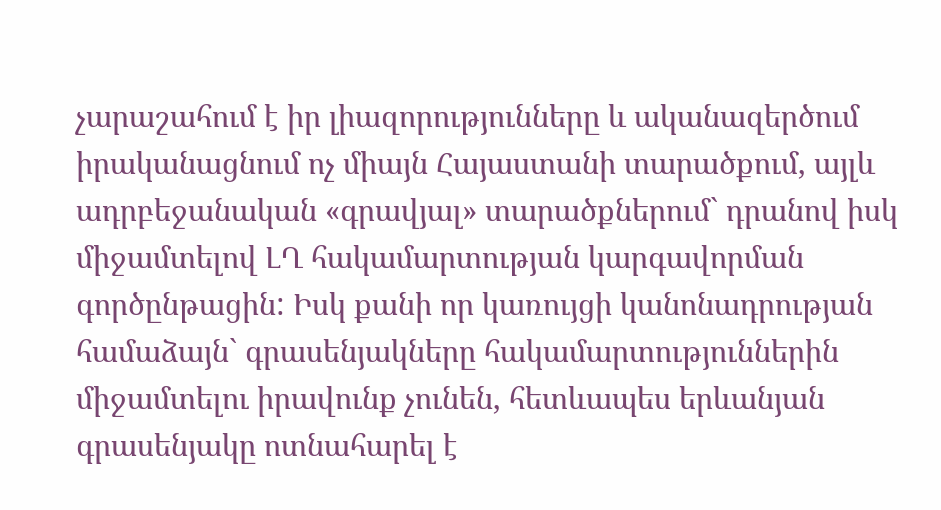չարաշահում է իր լիազորությունները և ականազերծում իրականացնում ոչ միայն Հայաստանի տարածքում, այլև ադրբեջանական «գրավյալ» տարածքներում` դրանով իսկ միջամտելով ԼՂ հակամարտության կարգավորման գործընթացին: Իսկ քանի որ կառույցի կանոնադրության համաձայն` գրասենյակները հակամարտություններին միջամտելու իրավունք չունեն, հետևապես երևանյան գրասենյակը ոտնահարել է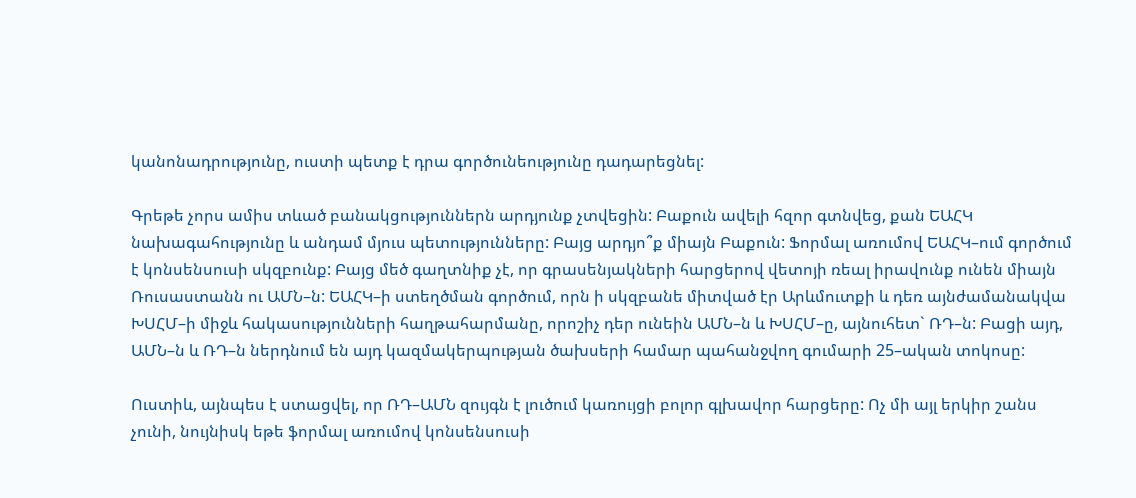կանոնադրությունը, ուստի պետք է դրա գործունեությունը դադարեցնել:

Գրեթե չորս ամիս տևած բանակցություններն արդյունք չտվեցին: Բաքուն ավելի հզոր գտնվեց, քան ԵԱՀԿ նախագահությունը և անդամ մյուս պետությունները: Բայց արդյո՞ք միայն Բաքուն: Ֆորմալ առումով ԵԱՀԿ–ում գործում է կոնսենսուսի սկզբունք: Բայց մեծ գաղտնիք չէ, որ գրասենյակների հարցերով վետոյի ռեալ իրավունք ունեն միայն Ռուսաստանն ու ԱՄՆ–ն: ԵԱՀԿ–ի ստեղծման գործում, որն ի սկզբանե միտված էր Արևմուտքի և դեռ այնժամանակվա ԽՍՀՄ–ի միջև հակասությունների հաղթահարմանը, որոշիչ դեր ունեին ԱՄՆ–ն և ԽՍՀՄ–ը, այնուհետ` ՌԴ–ն: Բացի այդ, ԱՄՆ–ն և ՌԴ–ն ներդնում են այդ կազմակերպության ծախսերի համար պահանջվող գումարի 25–ական տոկոսը:

Ուստիև, այնպես է ստացվել, որ ՌԴ–ԱՄՆ զույգն է լուծում կառույցի բոլոր գլխավոր հարցերը: Ոչ մի այլ երկիր շանս չունի, նույնիսկ եթե ֆորմալ առումով կոնսենսուսի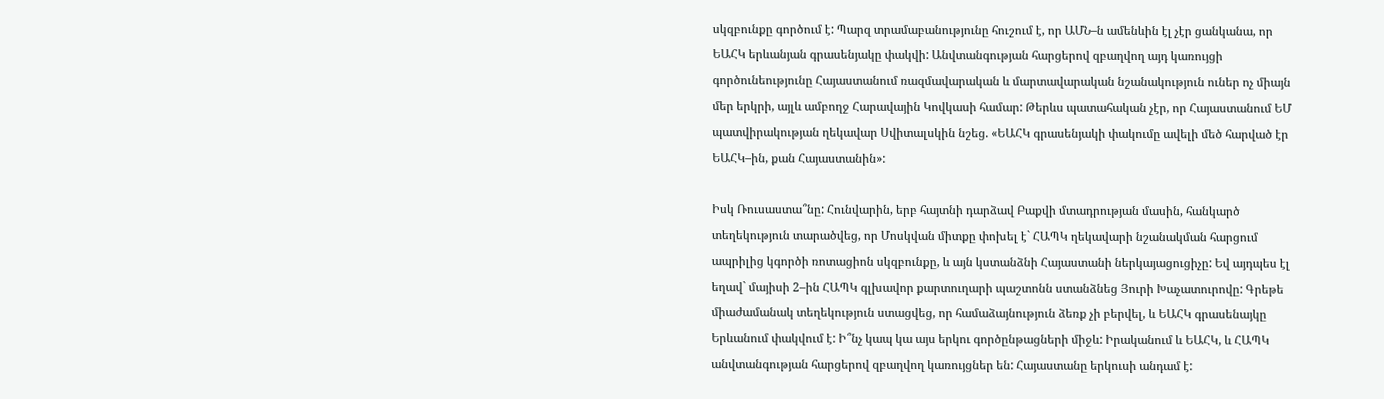սկզբունքը գործում է: Պարզ տրամաբանությունը հուշում է, որ ԱՄՆ–ն ամենևին էլ չէր ցանկանա, որ ԵԱՀԿ երևանյան գրասենյակը փակվի: Անվտանգության հարցերով զբաղվող այդ կառույցի գործունեությունը Հայաստանում ռազմավարական և մարտավարական նշանակություն ուներ ոչ միայն մեր երկրի, այլև ամբողջ Հարավային Կովկասի համար: Թերևս պատահական չէր, որ Հայաստանում ԵՄ պատվիրակության ղեկավար Սվիտալսկին նշեց. «ԵԱՀԿ գրասենյակի փակումը ավելի մեծ հարված էր ԵԱՀԿ–ին, քան Հայաստանին»:

Իսկ Ռուսաստա՞նը: Հունվարին, երբ հայտնի դարձավ Բաքվի մտադրության մասին, հանկարծ տեղեկություն տարածվեց, որ Մոսկվան միտքը փոխել է` ՀԱՊԿ ղեկավարի նշանակման հարցում ապրիլից կգործի ռոտացիոն սկզբունքը, և այն կստանձնի Հայաստանի ներկայացուցիչը: Եվ այդպես էլ եղավ` մայիսի 2–ին ՀԱՊԿ գլխավոր քարտուղարի պաշտոնն ստանձնեց Յուրի Խաչատուրովը: Գրեթե միաժամանակ տեղեկություն ստացվեց, որ համաձայնություն ձեռք չի բերվել, և ԵԱՀԿ գրասենայկը Երևանում փակվում է: Ի՞նչ կապ կա այս երկու գործընթացների միջև: Իրականում և ԵԱՀԿ, և ՀԱՊԿ անվտանգության հարցերով զբաղվող կառույցներ են: Հայաստանը երկուսի անդամ է: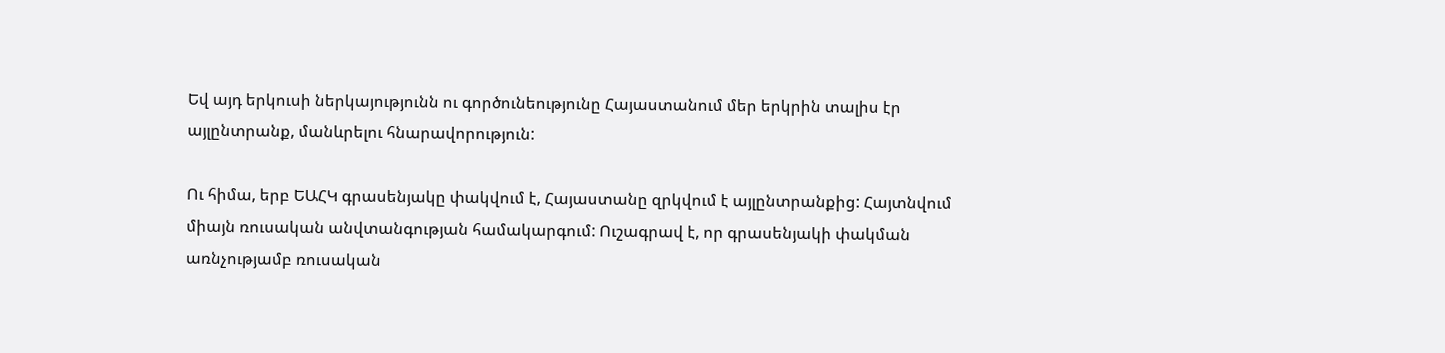Եվ այդ երկուսի ներկայությունն ու գործունեությունը Հայաստանում մեր երկրին տալիս էր այլընտրանք, մանևրելու հնարավորություն:

Ու հիմա, երբ ԵԱՀԿ գրասենյակը փակվում է, Հայաստանը զրկվում է այլընտրանքից: Հայտնվում միայն ռուսական անվտանգության համակարգում: Ուշագրավ է, որ գրասենյակի փակման առնչությամբ ռուսական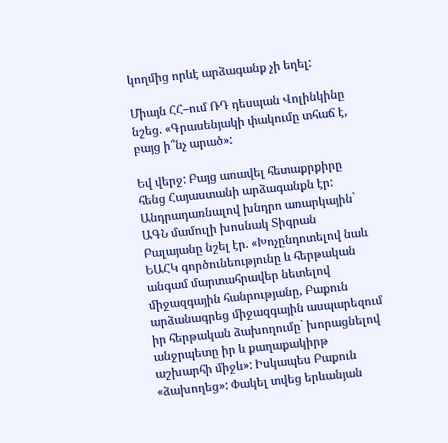կողմից որևէ արձագանք չի եղել:

Միայն ՀՀ–ում ՌԴ դեսպան Վոլինկինը նշեց. «Գրասենյակի փակումը տհաճ է, բայց ի՞նչ արած»:

Եվ վերջ: Բայց առավել հետաքրքիրը հենց Հայաստանի արձագանքն էր: Անդրադառնալով խնդրո առարկային` ԱԳՆ մամուլի խոսնակ Տիգրան Բալայանը նշել էր. «Խոչընդոտելով նաև ԵԱՀԿ գործունեությունը և հերթական անգամ մարտահրավեր նետելով միջազգային հանրությանը, Բաքուն արձանագրեց միջազգային ասպարեզում իր հերթական ձախողումը` խորացնելով անջրպետը իր և քաղաքակիրթ աշխարհի միջև»: Իսկապես Բաքուն «ձախողեց»: Փակել տվեց երևանյան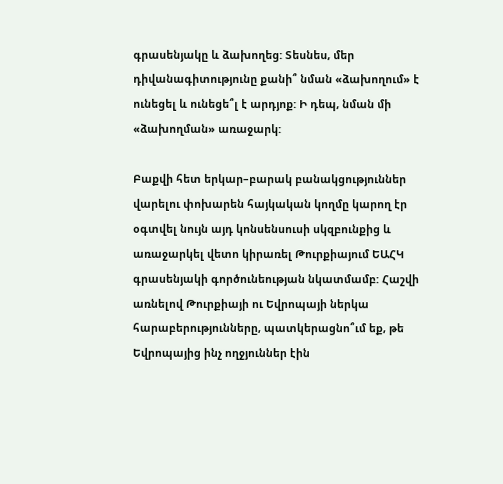գրասենյակը և ձախողեց: Տեսնես, մեր դիվանագիտությունը քանի՞ նման «ձախողում» է ունեցել և ունեցե՞լ է արդյոք: Ի դեպ, նման մի «ձախողման» առաջարկ:

Բաքվի հետ երկար–բարակ բանակցություններ վարելու փոխարեն հայկական կողմը կարող էր օգտվել նույն այդ կոնսենսուսի սկզբունքից և առաջարկել վետո կիրառել Թուրքիայում ԵԱՀԿ գրասենյակի գործունեության նկատմամբ: Հաշվի առնելով Թուրքիայի ու Եվրոպայի ներկա հարաբերությունները, պատկերացնո՞ւմ եք, թե Եվրոպայից ինչ ողջյուններ էին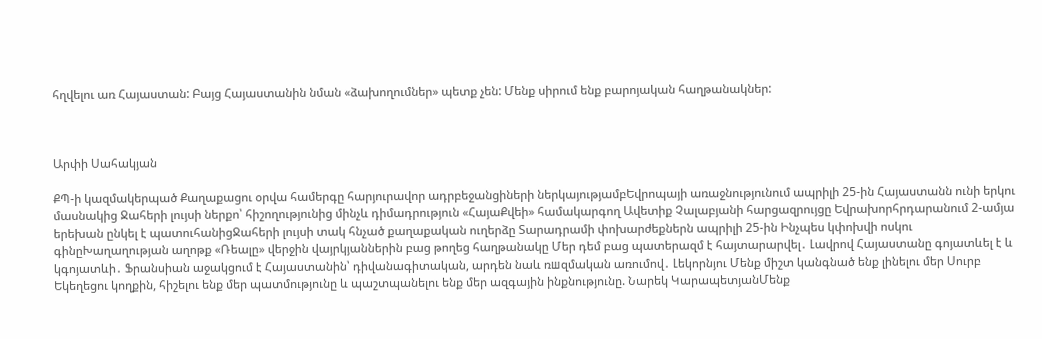հղվելու առ Հայաստան: Բայց Հայաստանին նման «ձախողումներ» պետք չեն: Մենք սիրում ենք բարոյական հաղթանակներ:



Արփի Սահակյան

ՔՊ-ի կազմակերպած Քաղաքացու օրվա համերգը հարյուրավոր ադրբեջանցիների ներկայությամբԵվրոպայի առաջնությունում ապրիլի 25-ին Հայաստանն ունի երկու մասնակից Ջահերի լույսի ներքո՝ հիշողությունից մինչև դիմադրություն «ՀայաՔվեի» համակարգող Ավետիք Չալաբյանի հարցազրույցը Եվրախորհրդարանում 2-ամյա երեխան ընկել է պատուհանիցՋահերի լույսի տակ հնչած քաղաքական ուղերձը Տարադրամի փոխարժեքներն ապրիլի 25-ին Ինչպես կփոխվի ոսկու գինըԽաղաղության աղոթք «Ռեալը» վերջին վայրկյաններին բաց թողեց հաղթանակը Մեր դեմ բաց պատերազմ է հայտարարվել․ Լավրով Հայաստանը գոյատևել է և կգոյատևի․ Ֆրանսիան աջակցում է Հայաստանին՝ դիվանագիտական, արդեն նաև ռшզմական առումով․ Լեկորնյու Մենք միշտ կանգնած ենք լինելու մեր Սուրբ Եկեղեցու կողքին, հիշելու ենք մեր պատմությունը և պաշտպանելու ենք մեր ազգային ինքնությունը. Նարեկ ԿարապետյանՄենք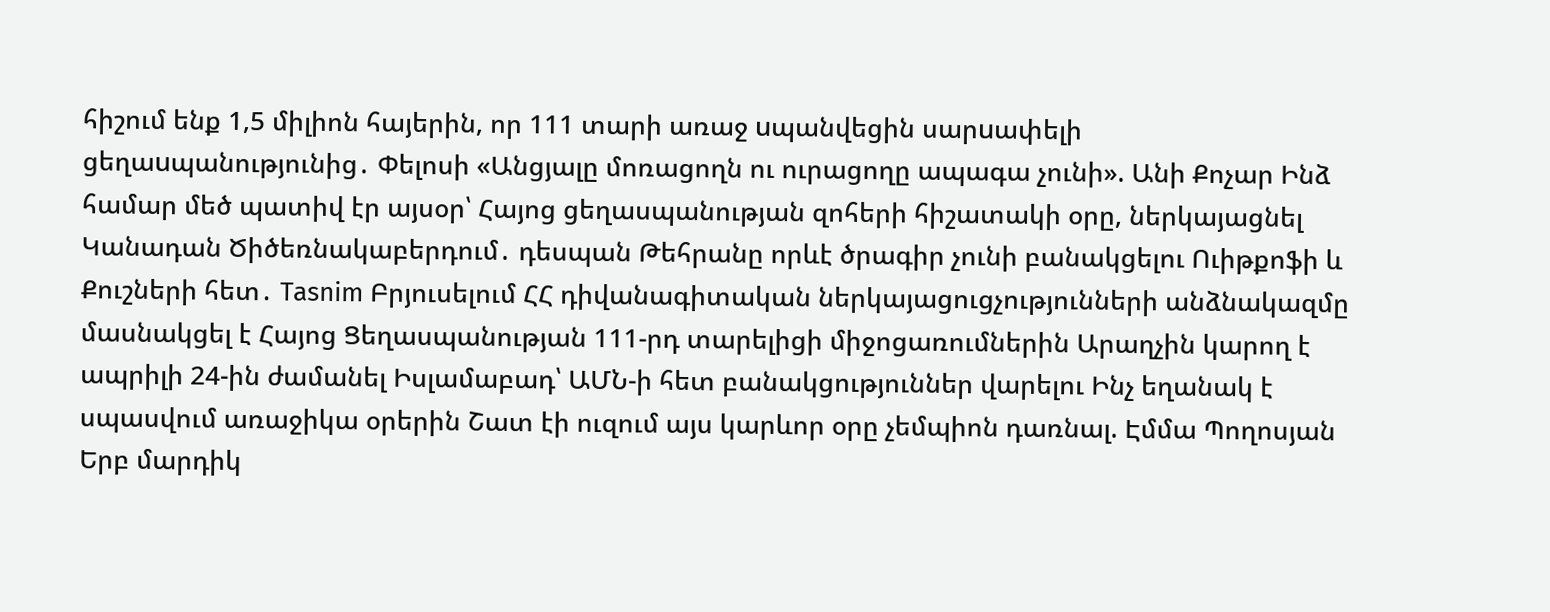հիշում ենք 1,5 միլիոն հայերին, որ 111 տարի առաջ uպանվեցին սարuափելի ցեղաuպանությունից․ Փելոսի «Անցյալը մոռացողն ու ուրացողը ապագա չունի». Անի Քոչար Ինձ համար մեծ պատիվ էր այսօր՝ Հայոց ցեղասպանության զոհերի հիշատակի օրը, ներկայացնել Կանադան Ծիծեռնակաբերդում․ դեսպան Թեհրանը որևէ ծրագիր չունի բանակցելու Ուիթքոֆի և Քուշների հետ․ Tasnim Բրյուսելում ՀՀ դիվանագիտական ներկայացուցչությունների անձնակազմը մասնակցել է Հայոց Ցեղասպանության 111-րդ տարելիցի միջոցառումներին Արաղչին կարող է ապրիլի 24-ին ժամանել Իսլամաբադ՝ ԱՄՆ-ի հետ բանակցություններ վարելու Ինչ եղանակ է սպասվում առաջիկա օրերին Շատ էի ուզում այս կարևոր օրը չեմպիոն դառնալ. Էմմա Պողոսյան Երբ մարդիկ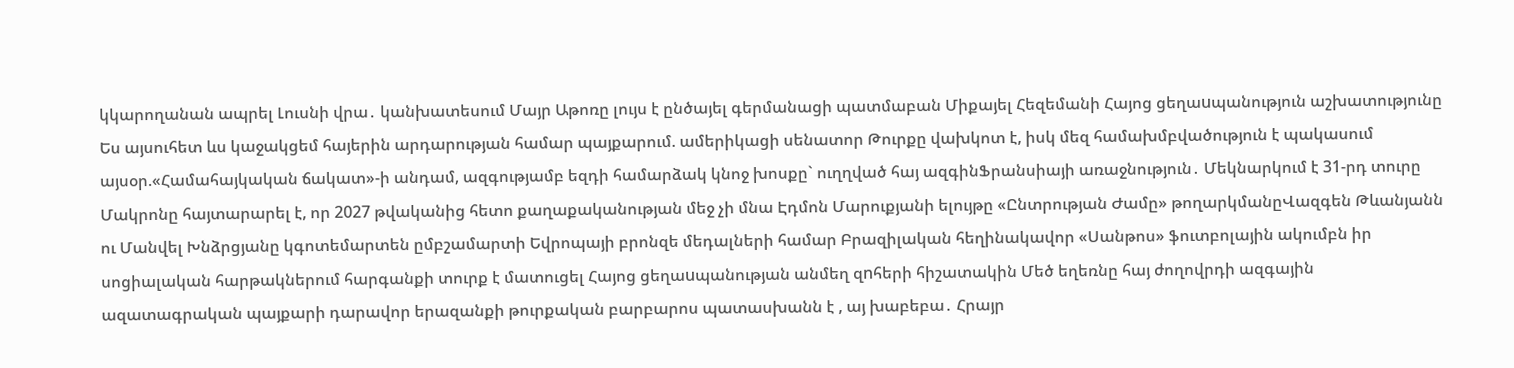կկարողանան ապրել Լուսնի վրա․ կանխատեսում Մայր Աթոռը լույս է ընծայել գերմանացի պատմաբան Միքայել Հեզեմանի Հայոց ցեղաuպանություն աշխատությունը Ես այսուհետ ևս կաջակցեմ հայերին արդարության համար պայքարում. ամերիկացի սենատոր Թուրքը վախկոտ է, իսկ մեզ համախմբվածություն է պակասում այսօր.«Համահայկական ճակատ»-ի անդամ, ազգությամբ եզդի համարձակ կնոջ խոսքը` ուղղված հայ ազգինՖրանսիայի առաջնություն․ Մեկնարկում է 31-րդ տուրը Մակրոնը հայտարարել է, որ 2027 թվականից հետո քաղաքականության մեջ չի մնա Էդմոն Մարուքյանի ելույթը «Ընտրության Ժամը» թողարկմանըՎազգեն Թևանյանն ու Մանվել Խնձրցյանը կգոտեմարտեն ըմբշամարտի Եվրոպայի բրոնզե մեդալների համար Բրազիլական հեղինակավոր «Սանթոս» ֆուտբոլային ակումբն իր սոցիալական հարթակներում հարգանքի տուրք է մատուցել Հայոց ցեղաuպանության անմեղ զnհերի հիշատակին Մեծ եղեռնը հայ ժողովրդի ազգային ազատագրական պայքարի դարավոր երազանքի թուրքական բարբարոս պատասխանն է , այ խաբեբա․ Հրայր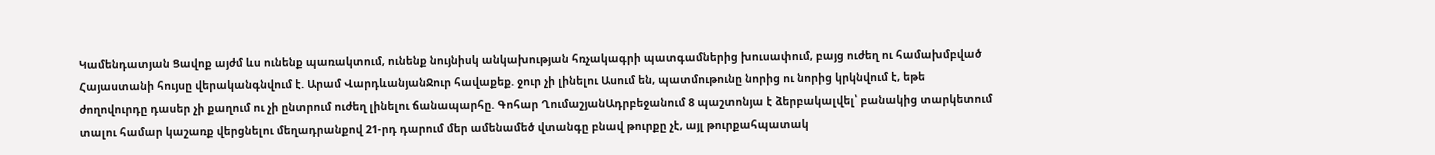Կամենդատյան Ցավոք այժմ ևս ունենք պառակտում, ունենք նույնիսկ անկախության հռչակագրի պատգամներից խուսափում, բայց ուժեղ ու համախմբված Հայաստանի հույսը վերականգնվում է. Արամ ՎարդևանյանՋուր հավաքեք. ջուր չի լինելու Ասում են, պատմութունը նորից ու նորից կրկնվում է, եթե ժողովուրդը դասեր չի քաղում ու չի ընտրում ուժեղ լինելու ճանապարհը. Գոհար ՂումաշյանԱդրբեջանում 8 պաշտոնյա է ձերբակալվել՝ բանակից տարկետում տալու համար կաշառք վերցնելու մեղադրանքով 21-րդ դարում մեր ամենամեծ վտանգը բնավ թուրքը չէ, այլ թուրքահպատակ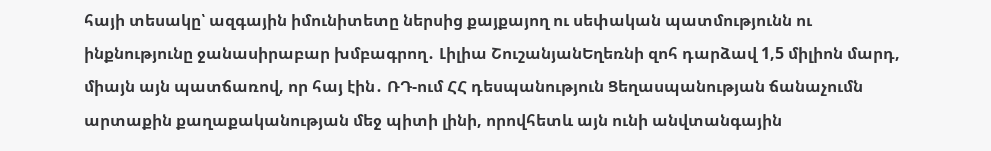հայի տեսակը՝ ազգային իմունիտետը ներսից քայքայող ու սեփական պատմությունն ու ինքնությունը ջանասիրաբար խմբագրող․ Լիլիա ՇուշանյանԵղեռնի զոհ դարձավ 1,5 միլիոն մարդ, միայն այն պատճառով, որ հայ էին․ ՌԴ-ում ՀՀ դեսպանություն Ցեղասպանության ճանաչումն արտաքին քաղաքականության մեջ պիտի լինի, որովհետև այն ունի անվտանգային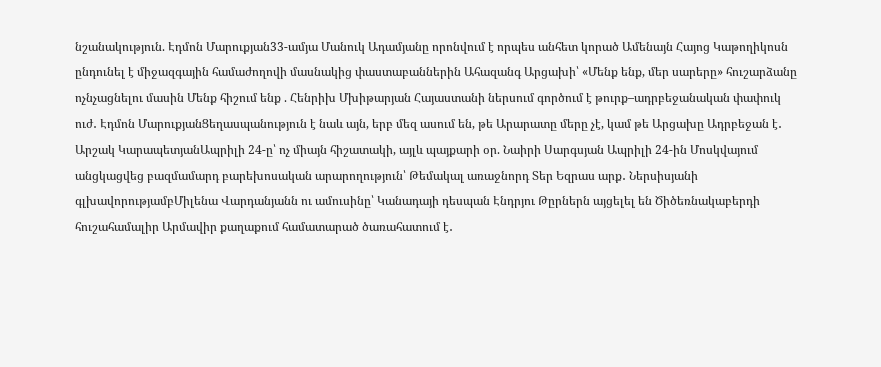նշանակություն. Էդմոն Մարուքյան33-ամյա Մանուկ Ադամյանը որոնվում է որպես անհետ կորած Ամենայն Հայոց Կաթողիկոսն ընդունել է միջազգային համաժողովի մասնակից փաստաբաններին Ահազանգ Արցախի՝ «Մենք ենք, մեր սարերը» հուշարձանը ոչնչացնելու մասին Մենք հիշում ենք . Հենրիխ Մխիթարյան Հայաստանի ներսում գործում է թուրք–ադրբեջանական փափուկ ուժ․ Էդմոն ՄարուքյանՑեղասպանություն է նաև այն, երբ մեզ ասում են, թե Արարատը մերը չէ, կամ թե Արցախը Ադրբեջան է․ Արշակ ԿարապետյանԱպրիլի 24-ը՝ ոչ միայն հիշատակի, այլև պայքարի օր. Նաիրի Սարգսյան Ապրիլի 24-ին Մոսկվայում անցկացվեց բազմամարդ բարեխոսական արարողություն՝ Թեմակալ առաջնորդ Տեր Եզրաս արք․ Ներսիսյանի գլխավորությամբՄիլենա Վարդանյանն ու ամուսինը՝ Կանադայի դեսպան Էնդրյու Թըրներն այցելել են Ծիծեռնակաբերդի հուշահամալիր Արմավիր քաղաքում համատարած ծառահատում է․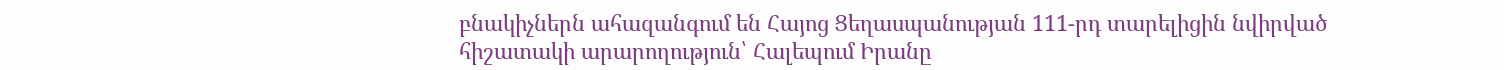բնակիչներն ահազանգում են Հայոց Ցեղասպանության 111-րդ տարելիցին նվիրված հիշատակի արարողություն՝ Հալեպում Իրանը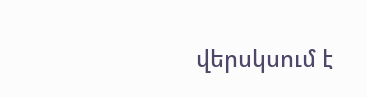վերսկսում է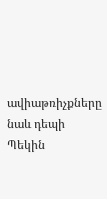ավիաթռիչքները նաև դեպի Պեկին